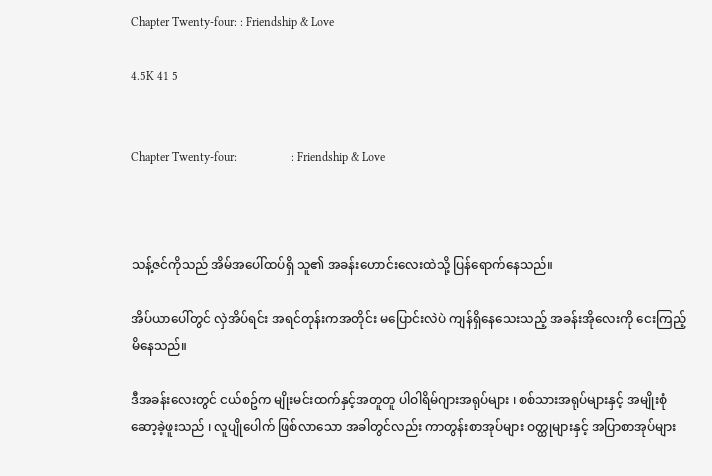Chapter Twenty-four: : Friendship & Love

4.5K 41 5


Chapter Twenty-four:                  : Friendship & Love



သန့်ဇင်ကိုသည် အိမ်အပေါ်ထပ်ရှိ သူ၏ အခန်းဟောင်းလေးထဲသို့ ပြန်ရောက်နေသည်။

အိပ်ယာပေါ်တွင် လှဲအိပ်ရင်း အရင်တုန်းကအတိုင်း မပြောင်းလဲပဲ ကျန်ရှိနေသေးသည့် အခန်းအိုလေးကို ငေးကြည့်မိနေသည်။

ဒီအခန်းလေးတွင် ငယ်စဥ်က မျိုးမင်းထက်နှင့်အတူတူ ပါဝါရိမ်ဂျားအရုပ်များ ၊ စစ်သားအရုပ်များနှင့် အမျိုးစုံဆော့ခဲ့ဖူးသည် ၊ လူပျိုပေါက် ဖြစ်လာသော အခါတွင်လည်း ကာတွန်းစာအုပ်များ ဝတ္ထုများနှင့် အပြာစာအုပ်များ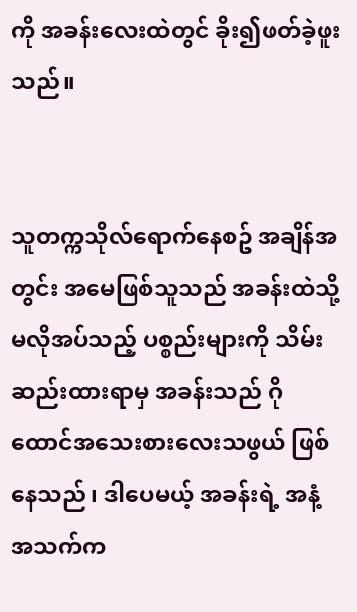ကို အခန်းလေးထဲတွင် ခိုး၍ဖတ်ခဲ့ဖူးသည်။


သူတက္ကသိုလ်ရောက်နေစဥ် အချိန်အတွင်း အမေဖြစ်သူသည် အခန်းထဲသို့ မလိုအပ်သည့် ပစ္စည်းများကို သိမ်းဆည်းထားရာမှ အခန်းသည် ဂိုထောင်အသေးစားလေးသဖွယ် ဖြစ်နေသည် ၊ ဒါပေမယ့် အခန်းရဲ့ အနံ့အသက်က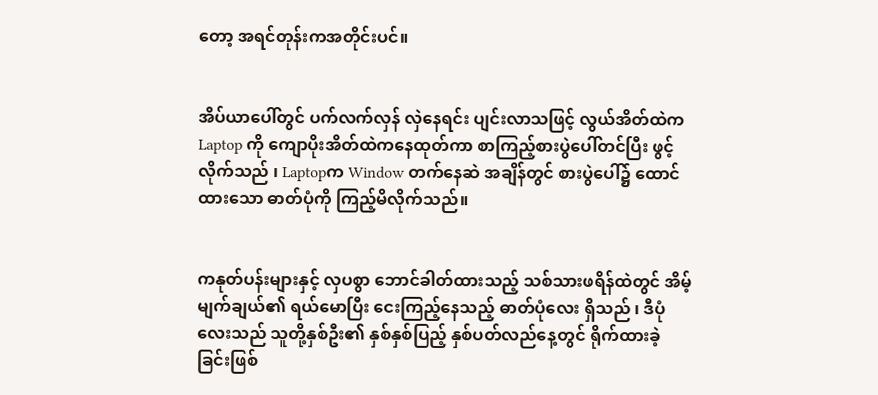တော့ အရင်တုန်းကအတိုင်းပင်။


အိပ်ယာပေါ်တွင် ပက်လက်လှန် လှဲနေရင်း ပျင်းလာသဖြင့် လွယ်အိတ်ထဲက Laptop ကို ကျောပိုးအိတ်ထဲကနေထုတ်ကာ စာကြည့်စားပွဲပေါ်တင်ပြီး ဖွင့်လိုက်သည် ၊ Laptopက Window တက်နေဆဲ အချိန်တွင် စားပွဲပေါ်၌ ထောင်ထားသော ဓာတ်ပုံကို ကြည့်မိလိုက်သည်။


ကနုတ်ပန်းများနှင့် လှပစွာ ဘောင်ခါတ်ထားသည့် သစ်သားဖရိန်ထဲတွင် အိမ့်မျက်ချယ်၏ ရယ်မောပြီး ငေးကြည့်နေသည့် ဓာတ်ပုံလေး ရှိသည် ၊ ဒီပုံလေးသည် သူတို့နှစ်ဦး၏ နှစ်နှစ်ပြည့် နှစ်ပတ်လည်နေ့တွင် ရိုက်ထားခဲ့ခြင်းဖြစ်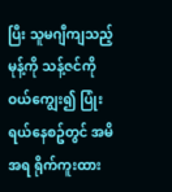ပြီး သူမဂျီကျသည့် မုန့်ကို သန့်ဇင်ကို ဝယ်ကျွေး၍ ပြုံးရယ်နေစဥ်တွင် အမိအရ ရိုက်ကူးထား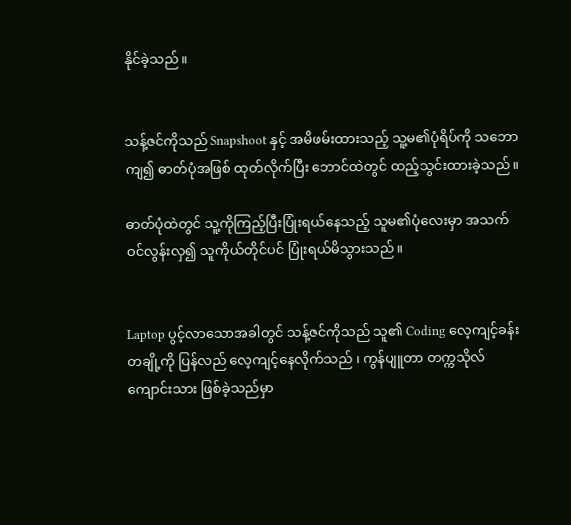နိုင်ခဲ့သည်။


သန့်ဇင်ကိုသည် Snapshoot နှင့် အမိဖမ်းထားသည့် သူ့မ၏ပုံရိပ်ကို သဘောကျ၍ ဓာတ်ပုံအဖြစ် ထုတ်လိုက်ပြီး ဘောင်ထဲတွင် ထည့်သွင်းထားခဲ့သည်။

ဓာတ်ပုံထဲတွင် သူ့ကိုကြည့်ပြီးပြုံးရယ်နေသည့် သူမ၏ပုံလေးမှာ အသက်ဝင်လွန်းလှ၍ သူကိုယ်တိုင်ပင် ပြုံးရယ်မိသွားသည်။


Laptop ပွင့်လာသောအခါတွင် သန့်ဇင်ကိုသည် သူ၏ Coding လေ့ကျင့်ခန်းတချို့ကို ပြန်လည် လေ့ကျင့်နေလိုက်သည် ၊ ကွန်ပျူတာ တက္ကသိုလ်ကျောင်းသား ဖြစ်ခဲ့သည်မှာ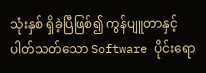သုံးနှစ် ရှိခဲ့ပြီဖြစ်၍ ကွန်ပျူတာနှင့်ပါတ်သတ်သော Software ပိုင်းရော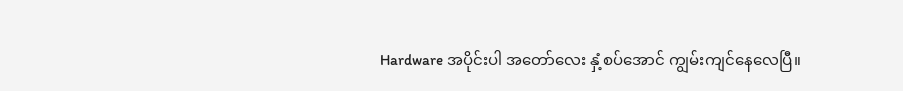Hardware အပိုင်းပါ အတော်လေး နှံ့စပ်အောင် ကျွမ်းကျင်နေလေပြီ။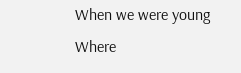When we were young Where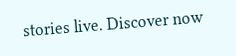stories live. Discover now